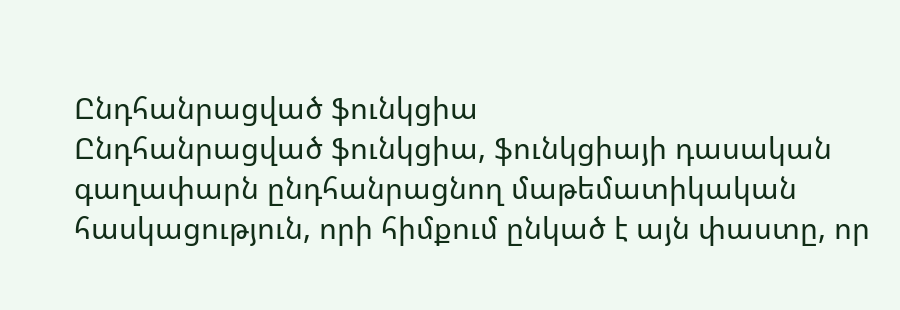Ընդհանրացված ֆունկցիա
Ընդհանրացված ֆունկցիա, ֆունկցիայի դասական գաղափարն ընդհանրացնող մաթեմատիկական հասկացություն, որի հիմքում ընկած է այն փաստը, որ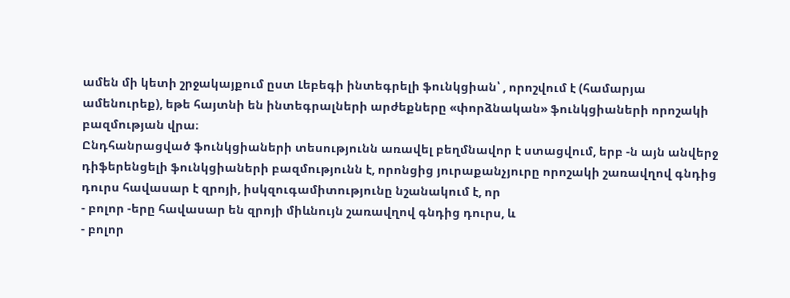ամեն մի կետի շրջակայքում ըստ Լեբեգի ինտեգրելի ֆունկցիան՝ , որոշվում է (համարյա ամենուրեք), եթե հայտնի են ինտեգրալների արժեքները «փորձնական» ֆունկցիաների որոշակի բազմության վրա։
Ընդհանրացված ֆունկցիաների տեսությունն առավել բեղմնավոր է ստացվում, երբ -ն այն անվերջ դիֆերենցելի ֆունկցիաների բազմությունն է, որոնցից յուրաքանչյուրը որոշակի շառավղով գնդից դուրս հավասար է զրոյի, իսկզուգամիտությունը նշանակում է, որ
- բոլոր -երը հավասար են զրոյի միևնույն շառավղով գնդից դուրս, և
- բոլոր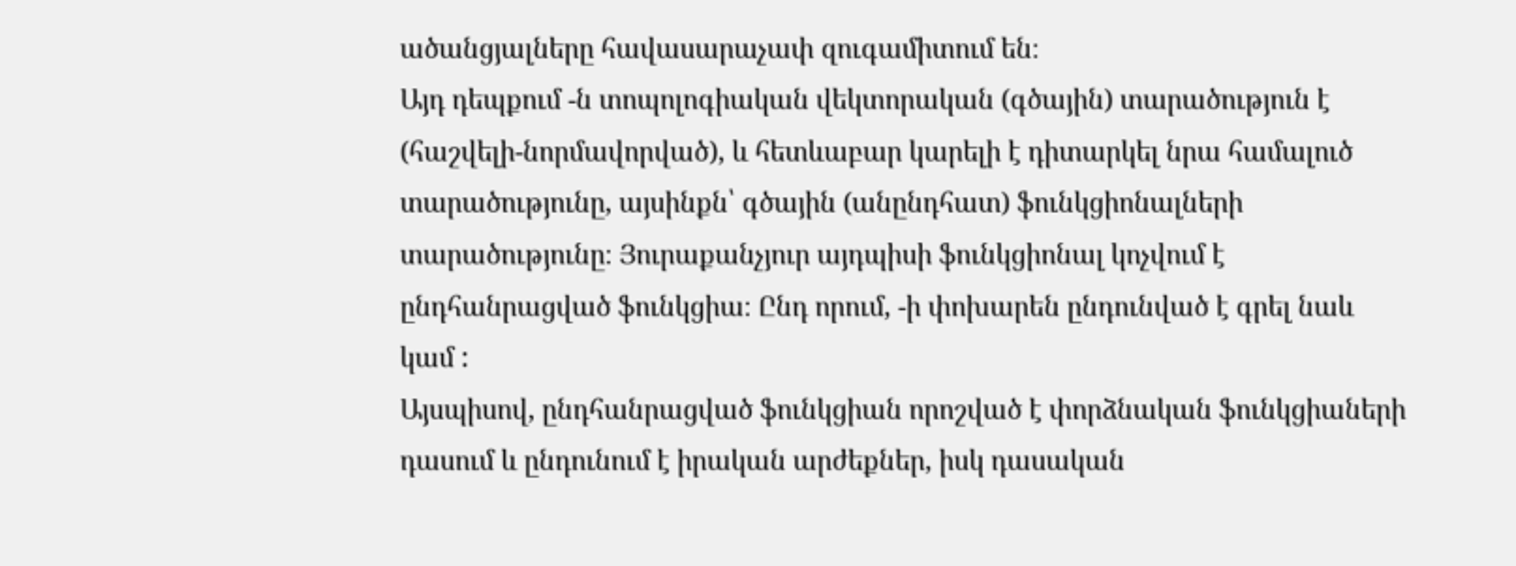ածանցյալները հավասարաչափ զուգամիտում են։
Այդ դեպքում -ն տոպոլոգիական վեկտորական (գծային) տարածություն է (հաշվելի-նորմավորված), և հետևաբար կարելի է դիտարկել նրա համալուծ տարածությունը, այսինքն՝ գծային (անընդհատ) ֆունկցիոնալների տարածությունը։ Յուրաքանչյուր այդպիսի ֆունկցիոնալ կոչվում է ընդհանրացված ֆունկցիա։ Ընդ որում, -ի փոխարեն ընդունված է գրել նաև կամ :
Այսպիսով, ընդհանրացված ֆունկցիան որոշված է փորձնական ֆունկցիաների դասում և ընդունում է իրական արժեքներ, իսկ դասական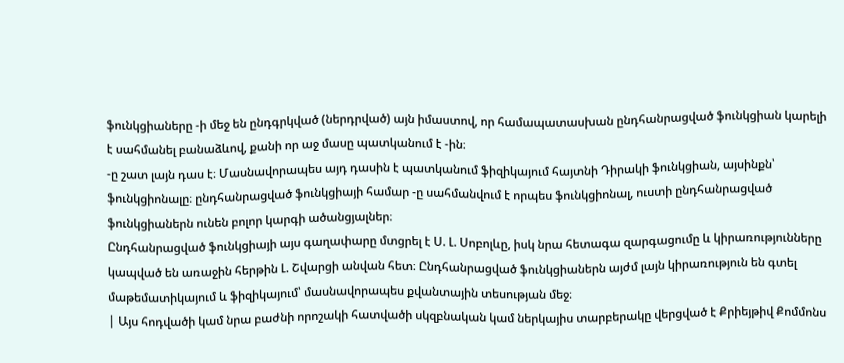ֆունկցիաները -ի մեջ են ընդգրկված (ներդրված) այն իմաստով, որ համապատասխան ընդհանրացված ֆունկցիան կարելի է սահմանել բանաձևով, քանի որ աջ մասը պատկանում է -ին։
-ը շատ լայն դաս է։ Մասնավորապես այդ դասին է պատկանում ֆիզիկայում հայտնի Դիրակի ֆունկցիան, այսինքն՝ ֆունկցիոնալը։ ընդհանրացված ֆունկցիայի համար -ը սահմանվում է որպես ֆունկցիոնալ, ուստի ընդհանրացված ֆունկցիաներն ունեն բոլոր կարգի ածանցյալներ։
Ընդհանրացված ֆունկցիայի այս գաղափարը մտցրել է Ս. Լ. Սոբոլևը, իսկ նրա հետագա զարգացումը և կիրառությունները կապված են առաջին հերթին Լ. Շվարցի անվան հետ։ Ընդհանրացված ֆունկցիաներն այժմ լայն կիրառություն են գտել մաթեմատիկայում և ֆիզիկայում՝ մասնավորապես քվանտային տեսության մեջ։
| Այս հոդվածի կամ նրա բաժնի որոշակի հատվածի սկզբնական կամ ներկայիս տարբերակը վերցված է Քրիեյթիվ Քոմմոնս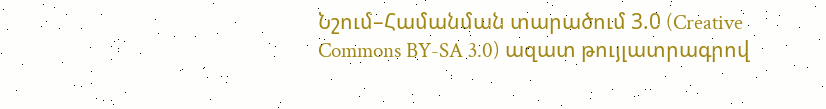Նշում–Համանման տարածում 3.0 (Creative Commons BY-SA 3.0) ազատ թույլատրագրով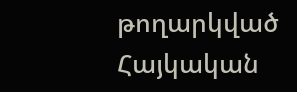թողարկված Հայկական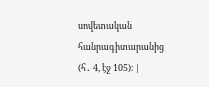սովետական հանրագիտարանից (հ․ 4, էջ 105)։ |